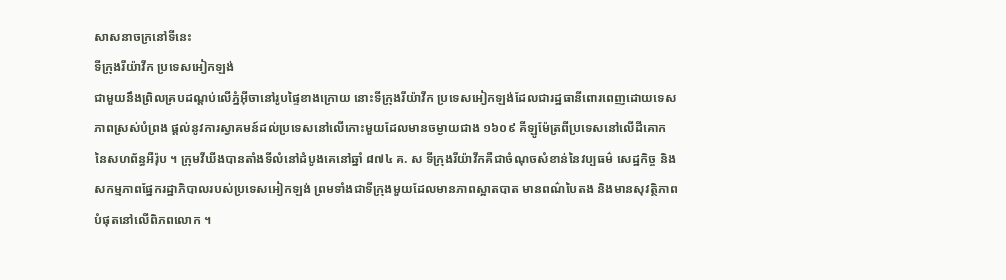សាសនាចក្រនៅទីនេះ
ទីក្រុងរីយ៉ាវីក ប្រទេសអៀកឡង់
ជាមួយនឹងព្រិលគ្របដណ្តប់លើភ្នំអ៊ីចានៅរូបផ្ទៃខាងក្រោយ នោះទីក្រុងរីយ៉ាវីក ប្រទេសអៀកឡង់ដែលជារដ្ឋធានីពោរពេញដោយទេសភាពស្រស់បំព្រង ផ្តល់នូវការស្វាគមន៍ដល់ប្រទេសនៅលើកោះមួយដែលមានចម្ងាយជាង ១៦០៩ គីឡូម៉ែត្រពីប្រទេសនៅលើដីគោកនៃសហព័ន្ធអឺរ៉ុប ។ ក្រុមវីឃីងបានតាំងទីលំនៅដំបូងគេនៅឆ្នាំ ៨៧៤ គ. ស ទីក្រុងរីយ៉ាវីកគឺជាចំណុចសំខាន់នៃវប្បធម៌ សេដ្ឋកិច្ច និងសកម្មភាពផ្នែករដ្ឋាភិបាលរបស់ប្រទេសអៀកឡង់ ព្រមទាំងជាទីក្រុងមួយដែលមានភាពស្អាតបាត មានពណ៌បៃតង និងមានសុវត្ថិភាពបំផុតនៅលើពិភពលោក ។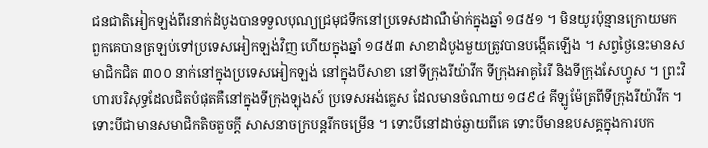ជនជាតិអៀកឡង់ពីរនាក់ដំបូងបានទទួលបុណ្យជ្រមុជទឹកនៅប្រទេសដាណឺម៉ាក់ក្នុងឆ្នាំ ១៨៥១ ។ មិនយូរប៉ុន្មានក្រោយមក ពួកគេបានត្រឡប់ទៅប្រទេសអៀកឡង់វិញ ហើយក្នុងឆ្នាំ ១៨៥៣ សាខាដំបូងមួយត្រូវបានបង្កើតឡើង ។ សព្វថ្ងៃនេះមានសមាជិកជិត ៣០០ នាក់នៅក្នុងប្រទេសអៀកឡង់ នៅក្នុងបីសាខា នៅទីក្រុងរីយ៉ាវីក ទីក្រុងអាគូរៃរី និងទីក្រុងសែហ្វូស ។ ព្រះវិហារបរិសុទ្ធដែលជិតបំផុតគឺនៅក្នុងទីក្រុងឡុងស៍ ប្រទេសអង់គ្លេស ដែលមានចំណាយ ១៨៩៤ គីឡូម៉ែត្រពីទីក្រុងរីយ៉ាវីក ។
ទោះបីជាមានសមាជិកតិចតួចក្តី សាសនាចក្របន្តរីកចម្រើន ។ ទោះបីនៅដាច់ឆ្ងាយពីគេ ទោះបីមានឧបសគ្គក្នុងការបក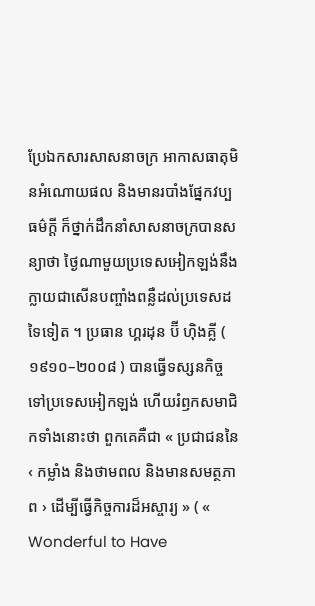ប្រែឯកសារសាសនាចក្រ អាកាសធាតុមិនអំណោយផល និងមានរបាំងផ្នែកវប្បធម៌ក្ដី ក៏ថ្នាក់ដឹកនាំសាសនាចក្របានសន្យាថា ថ្ងៃណាមួយប្រទេសអៀកឡង់នឹងក្លាយជាសើនបញ្ចាំងពន្លឺដល់ប្រទេសដទៃទៀត ។ ប្រធាន ហ្គរដុន ប៊ី ហ៊ិងគ្លី ( ១៩១០–២០០៨ ) បានធ្វើទស្សនកិច្ចទៅប្រទេសអៀកឡង់ ហើយរំឭកសមាជិកទាំងនោះថា ពួកគេគឺជា « ប្រជាជននៃ ‹ កម្លាំង និងថាមពល និងមានសមត្ថភាព › ដើម្បីធ្វើកិច្ចការដ៏អស្ចារ្យ » ( « Wonderful to Have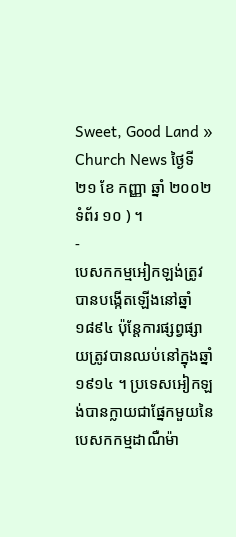Sweet, Good Land » Church News ថ្ងៃទី ២១ ខែ កញ្ញា ឆ្នាំ ២០០២ ទំព័រ ១០ ) ។
-
បេសកកម្មអៀកឡង់ត្រូវបានបង្កើតឡើងនៅឆ្នាំ ១៨៩៤ ប៉ុន្តែការផ្សព្វផ្សាយត្រូវបានឈប់នៅក្នុងឆ្នាំ ១៩១៤ ។ ប្រទេសអៀកឡង់បានក្លាយជាផ្នែកមួយនៃបេសកកម្មដាណឺម៉ា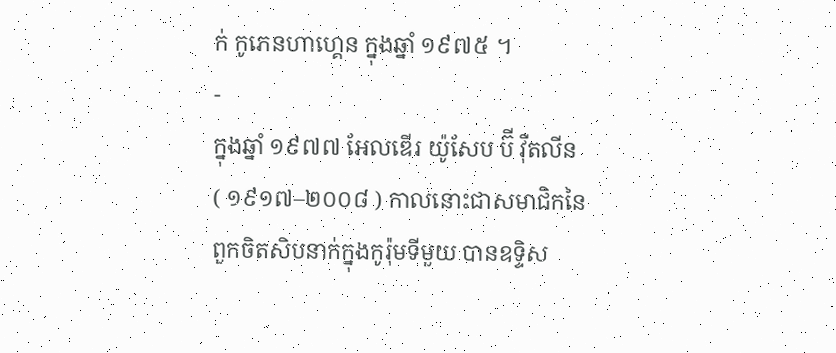ក់ កូភេនហាហ្គេន ក្នុងឆ្នាំ ១៩៧៥ ។
-
ក្នុងឆ្នាំ ១៩៧៧ អែលឌើរ យ៉ូសែប ប៊ី វ៉ឺតលីន ( ១៩១៧–២០០៨ ) កាលនោះជាសមាជិកនៃពួកចិតសិបនាក់ក្នុងកូរ៉ុមទីមួយ បានឧទ្ទិស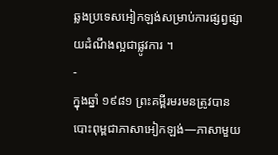ឆ្លងប្រទេសអៀកឡង់សម្រាប់ការផ្សព្វផ្សាយដំណឹងល្អជាផ្លូវការ ។
-
ក្នុងឆ្នាំ ១៩៨១ ព្រះគម្ពីរមរមនត្រូវបានបោះពុម្ពជាភាសាអៀកឡង់—ភាសាមួយ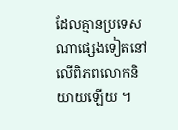ដែលគ្មានប្រទេសណាផ្សេងទៀតនៅលើពិភពលោកនិយាយឡើយ ។